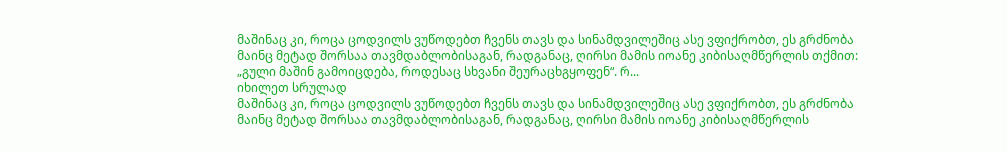მაშინაც კი, როცა ცოდვილს ვუწოდებთ ჩვენს თავს და სინამდვილეშიც ასე ვფიქრობთ, ეს გრძნობა მაინც მეტად შორსაა თავმდაბლობისაგან, რადგანაც, ღირსი მამის იოანე კიბისაღმწერლის თქმით: „გული მაშინ გამოიცდება, როდესაც სხვანი შეურაცხგყოფენ“. რ...
იხილეთ სრულად
მაშინაც კი, როცა ცოდვილს ვუწოდებთ ჩვენს თავს და სინამდვილეშიც ასე ვფიქრობთ, ეს გრძნობა მაინც მეტად შორსაა თავმდაბლობისაგან, რადგანაც, ღირსი მამის იოანე კიბისაღმწერლის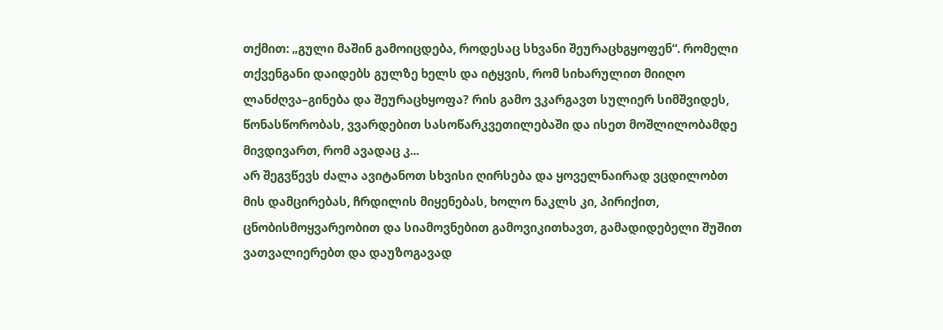თქმით: „გული მაშინ გამოიცდება, როდესაც სხვანი შეურაცხგყოფენ“. რომელი თქვენგანი დაიდებს გულზე ხელს და იტყვის, რომ სიხარულით მიიღო ლანძღვა–გინება და შეურაცხყოფა? რის გამო ვკარგავთ სულიერ სიმშვიდეს, წონასწორობას, ვვარდებით სასოწარკვეთილებაში და ისეთ მოშლილობამდე მივდივართ, რომ ავადაც კ...
არ შეგვწევს ძალა ავიტანოთ სხვისი ღირსება და ყოველნაირად ვცდილობთ მის დამცირებას, ჩრდილის მიყენებას, ხოლო ნაკლს კი, პირიქით, ცნობისმოყვარეობით და სიამოვნებით გამოვიკითხავთ, გამადიდებელი შუშით ვათვალიერებთ და დაუზოგავად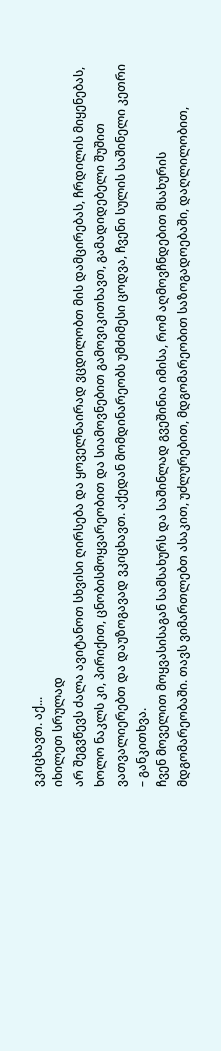ვკიცხავთ. აქ...
იხილეთ სრულად
არ შეგვწევს ძალა ავიტანოთ სხვისი ღირსება და ყოველნაირად ვცდილობთ მის დამცირებას, ჩრდილის მიყენებას, ხოლო ნაკლს კი, პირიქით, ცნობისმოყვარეობით და სიამოვნებით გამოვიკითხავთ, გამადიდებელი შუშით ვათვალიერებთ და დაუზოგავად ვკიცხავთ. აქედან მომდინარეობს უმძიმესი ცოდვა, ჩვენი სულის საშინელი კეთრი – განკითხვა.
ჩვენ მოველით მოყვასისაგან სამსახურს და საშინლად გვეშინია იმისა, რომ აღმოვჩნდებით მსახურის მდგომარეობაში. თავს ვიმართლებთ ასაკით, უძლურებით, მდგომარეობით საზოგადოებაში, დაღლილობით,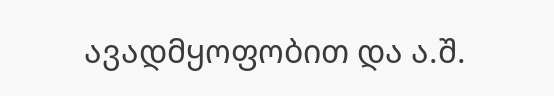ავადმყოფობით და ა.შ.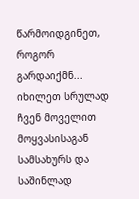წარმოიდგინეთ, როგორ გარდაიქმნ...
იხილეთ სრულად
ჩვენ მოველით მოყვასისაგან სამსახურს და საშინლად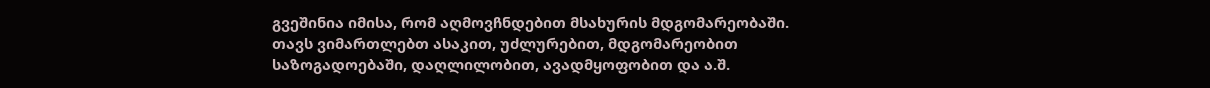გვეშინია იმისა, რომ აღმოვჩნდებით მსახურის მდგომარეობაში. თავს ვიმართლებთ ასაკით, უძლურებით, მდგომარეობით საზოგადოებაში, დაღლილობით, ავადმყოფობით და ა.შ.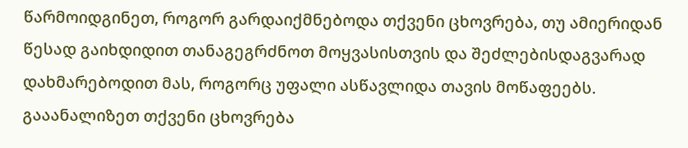წარმოიდგინეთ, როგორ გარდაიქმნებოდა თქვენი ცხოვრება, თუ ამიერიდან წესად გაიხდიდით თანაგეგრძნოთ მოყვასისთვის და შეძლებისდაგვარად დახმარებოდით მას, როგორც უფალი ასწავლიდა თავის მოწაფეებს. გააანალიზეთ თქვენი ცხოვრება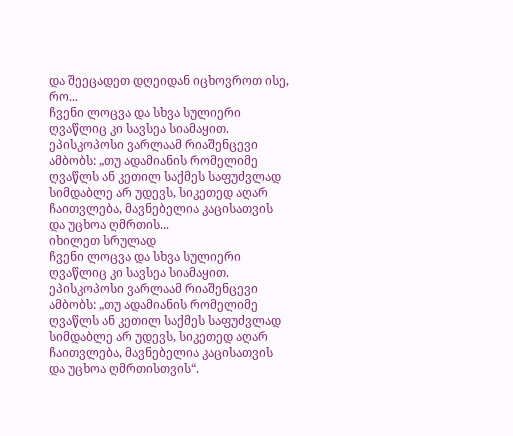და შეეცადეთ დღეიდან იცხოვროთ ისე, რო...
ჩვენი ლოცვა და სხვა სულიერი ღვაწლიც კი სავსეა სიამაყით. ეპისკოპოსი ვარლაამ რიაშენცევი ამბობს: „თუ ადამიანის რომელიმე ღვაწლს ან კეთილ საქმეს საფუძვლად სიმდაბლე არ უდევს, სიკეთედ აღარ ჩაითვლება, მავნებელია კაცისათვის და უცხოა ღმრთის...
იხილეთ სრულად
ჩვენი ლოცვა და სხვა სულიერი ღვაწლიც კი სავსეა სიამაყით. ეპისკოპოსი ვარლაამ რიაშენცევი ამბობს: „თუ ადამიანის რომელიმე ღვაწლს ან კეთილ საქმეს საფუძვლად სიმდაბლე არ უდევს, სიკეთედ აღარ ჩაითვლება, მავნებელია კაცისათვის და უცხოა ღმრთისთვის“.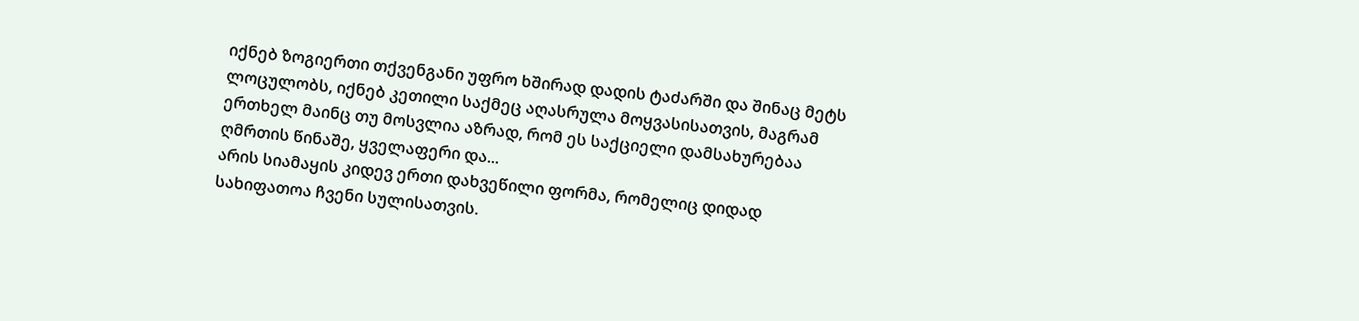იქნებ ზოგიერთი თქვენგანი უფრო ხშირად დადის ტაძარში და შინაც მეტს ლოცულობს, იქნებ კეთილი საქმეც აღასრულა მოყვასისათვის, მაგრამ ერთხელ მაინც თუ მოსვლია აზრად, რომ ეს საქციელი დამსახურებაა ღმრთის წინაშე, ყველაფერი და...
არის სიამაყის კიდევ ერთი დახვეწილი ფორმა, რომელიც დიდად სახიფათოა ჩვენი სულისათვის.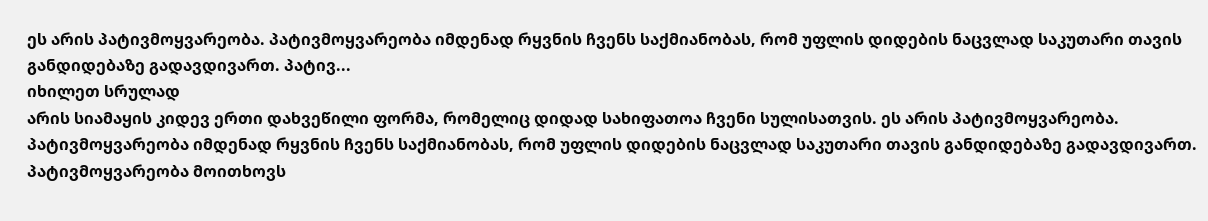ეს არის პატივმოყვარეობა. პატივმოყვარეობა იმდენად რყვნის ჩვენს საქმიანობას, რომ უფლის დიდების ნაცვლად საკუთარი თავის განდიდებაზე გადავდივართ. პატივ...
იხილეთ სრულად
არის სიამაყის კიდევ ერთი დახვეწილი ფორმა, რომელიც დიდად სახიფათოა ჩვენი სულისათვის. ეს არის პატივმოყვარეობა. პატივმოყვარეობა იმდენად რყვნის ჩვენს საქმიანობას, რომ უფლის დიდების ნაცვლად საკუთარი თავის განდიდებაზე გადავდივართ. პატივმოყვარეობა მოითხოვს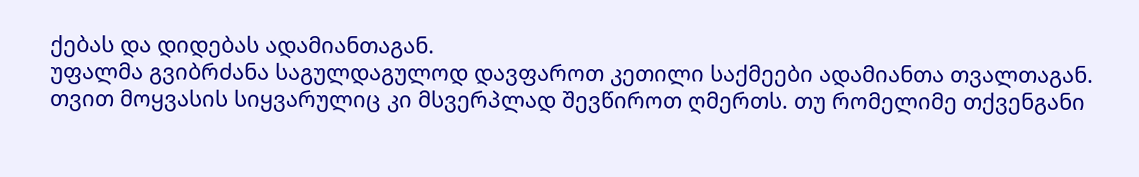ქებას და დიდებას ადამიანთაგან.
უფალმა გვიბრძანა საგულდაგულოდ დავფაროთ კეთილი საქმეები ადამიანთა თვალთაგან. თვით მოყვასის სიყვარულიც კი მსვერპლად შევწიროთ ღმერთს. თუ რომელიმე თქვენგანი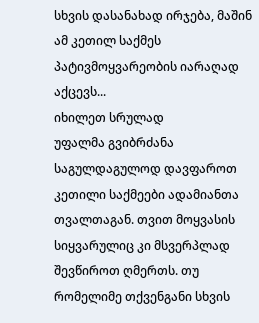სხვის დასანახად ირჯება, მაშინ ამ კეთილ საქმეს პატივმოყვარეობის იარაღად აქცევს...
იხილეთ სრულად
უფალმა გვიბრძანა საგულდაგულოდ დავფაროთ კეთილი საქმეები ადამიანთა თვალთაგან. თვით მოყვასის სიყვარულიც კი მსვერპლად შევწიროთ ღმერთს. თუ რომელიმე თქვენგანი სხვის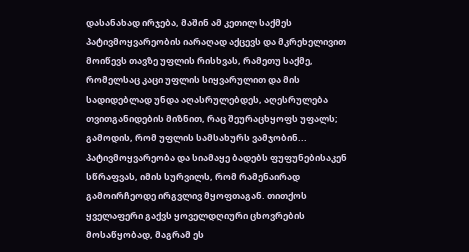დასანახად ირჯება, მაშინ ამ კეთილ საქმეს პატივმოყვარეობის იარაღად აქცევს და მკრეხელივით მოიწევს თავზე უფლის რისხვას, რამეთუ საქმე, რომელსაც კაცი უფლის სიყვარულით და მის სადიდებლად უნდა აღასრულებდეს, აღესრულება თვითგანიდების მიზნით, რაც შეურაცხყოფს უფალს; გამოდის, რომ უფლის სამსახურს ვამჯობინ...
პატივმოყვარეობა და სიამაყე ბადებს ფუფუნებისაკენ სწრაფვას, იმის სურვილს, რომ რამენაირად გამოირჩეოდე ირგვლივ მყოფთაგან. თითქოს ყველაფერი გაქვს ყოველდღიური ცხოვრების მოსაწყობად, მაგრამ ეს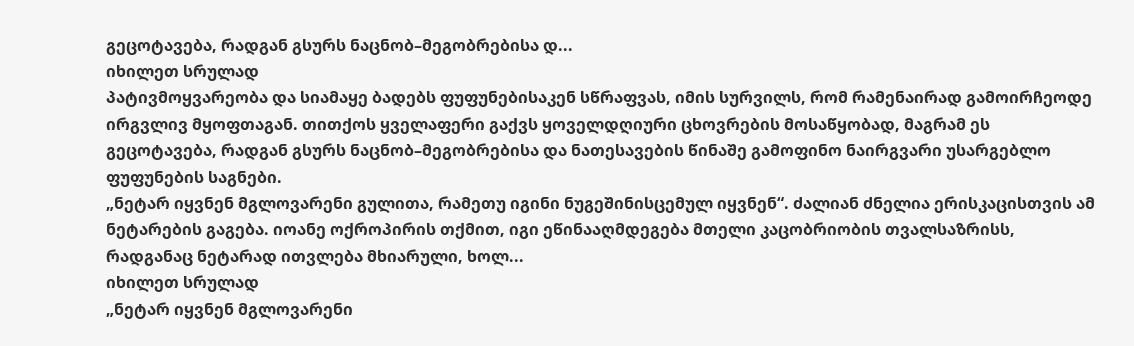გეცოტავება, რადგან გსურს ნაცნობ–მეგობრებისა დ...
იხილეთ სრულად
პატივმოყვარეობა და სიამაყე ბადებს ფუფუნებისაკენ სწრაფვას, იმის სურვილს, რომ რამენაირად გამოირჩეოდე ირგვლივ მყოფთაგან. თითქოს ყველაფერი გაქვს ყოველდღიური ცხოვრების მოსაწყობად, მაგრამ ეს გეცოტავება, რადგან გსურს ნაცნობ–მეგობრებისა და ნათესავების წინაშე გამოფინო ნაირგვარი უსარგებლო ფუფუნების საგნები.
„ნეტარ იყვნენ მგლოვარენი გულითა, რამეთუ იგინი ნუგეშინისცემულ იყვნენ“. ძალიან ძნელია ერისკაცისთვის ამ ნეტარების გაგება. იოანე ოქროპირის თქმით, იგი ეწინააღმდეგება მთელი კაცობრიობის თვალსაზრისს, რადგანაც ნეტარად ითვლება მხიარული, ხოლ...
იხილეთ სრულად
„ნეტარ იყვნენ მგლოვარენი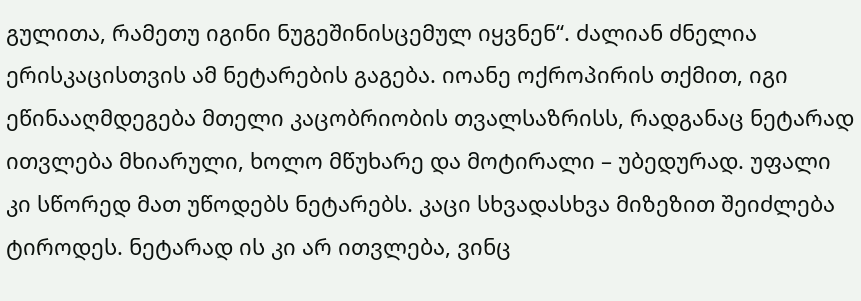გულითა, რამეთუ იგინი ნუგეშინისცემულ იყვნენ“. ძალიან ძნელია ერისკაცისთვის ამ ნეტარების გაგება. იოანე ოქროპირის თქმით, იგი ეწინააღმდეგება მთელი კაცობრიობის თვალსაზრისს, რადგანაც ნეტარად ითვლება მხიარული, ხოლო მწუხარე და მოტირალი – უბედურად. უფალი კი სწორედ მათ უწოდებს ნეტარებს. კაცი სხვადასხვა მიზეზით შეიძლება ტიროდეს. ნეტარად ის კი არ ითვლება, ვინც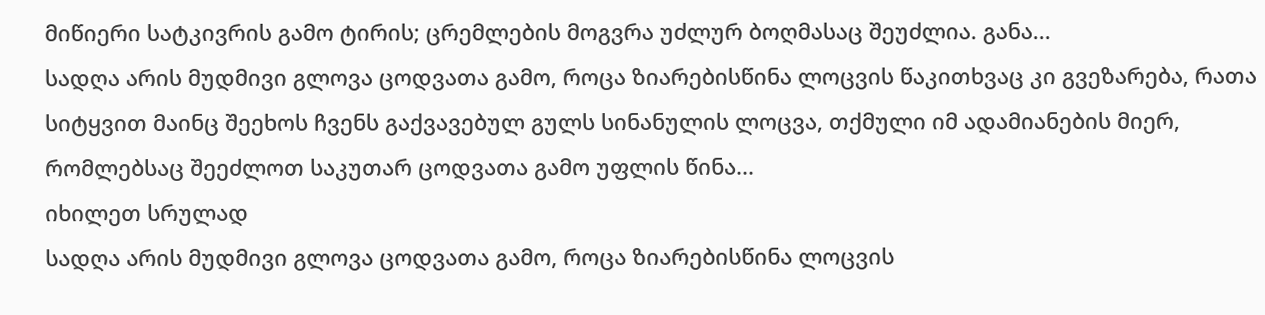მიწიერი სატკივრის გამო ტირის; ცრემლების მოგვრა უძლურ ბოღმასაც შეუძლია. განა...
სადღა არის მუდმივი გლოვა ცოდვათა გამო, როცა ზიარებისწინა ლოცვის წაკითხვაც კი გვეზარება, რათა სიტყვით მაინც შეეხოს ჩვენს გაქვავებულ გულს სინანულის ლოცვა, თქმული იმ ადამიანების მიერ, რომლებსაც შეეძლოთ საკუთარ ცოდვათა გამო უფლის წინა...
იხილეთ სრულად
სადღა არის მუდმივი გლოვა ცოდვათა გამო, როცა ზიარებისწინა ლოცვის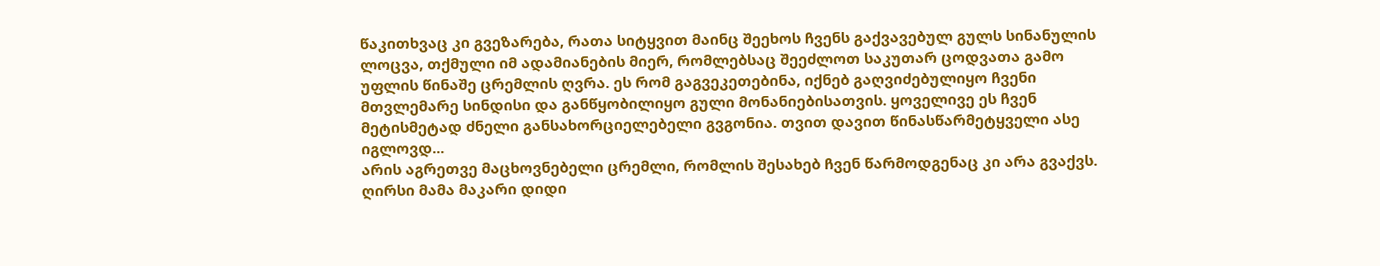წაკითხვაც კი გვეზარება, რათა სიტყვით მაინც შეეხოს ჩვენს გაქვავებულ გულს სინანულის ლოცვა, თქმული იმ ადამიანების მიერ, რომლებსაც შეეძლოთ საკუთარ ცოდვათა გამო უფლის წინაშე ცრემლის ღვრა. ეს რომ გაგვეკეთებინა, იქნებ გაღვიძებულიყო ჩვენი მთვლემარე სინდისი და განწყობილიყო გული მონანიებისათვის. ყოველივე ეს ჩვენ მეტისმეტად ძნელი განსახორციელებელი გვგონია. თვით დავით წინასწარმეტყველი ასე იგლოვდ...
არის აგრეთვე მაცხოვნებელი ცრემლი, რომლის შესახებ ჩვენ წარმოდგენაც კი არა გვაქვს. ღირსი მამა მაკარი დიდი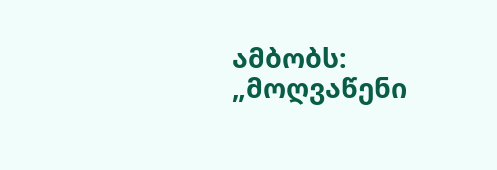ამბობს: „მოღვაწენი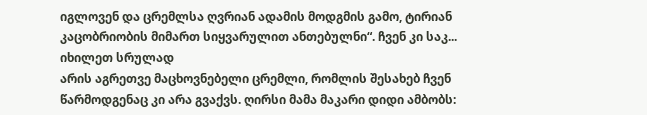იგლოვენ და ცრემლსა ღვრიან ადამის მოდგმის გამო, ტირიან კაცობრიობის მიმართ სიყვარულით ანთებულნი“. ჩვენ კი საკ...
იხილეთ სრულად
არის აგრეთვე მაცხოვნებელი ცრემლი, რომლის შესახებ ჩვენ წარმოდგენაც კი არა გვაქვს. ღირსი მამა მაკარი დიდი ამბობს: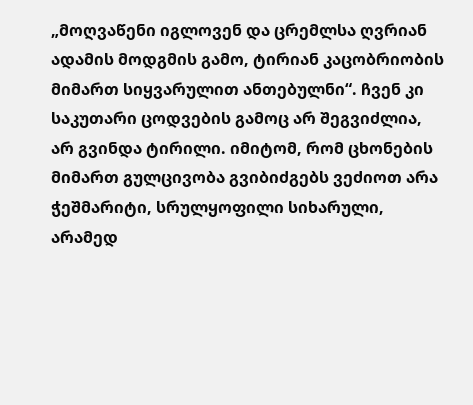„მოღვაწენი იგლოვენ და ცრემლსა ღვრიან ადამის მოდგმის გამო, ტირიან კაცობრიობის მიმართ სიყვარულით ანთებულნი“. ჩვენ კი საკუთარი ცოდვების გამოც არ შეგვიძლია, არ გვინდა ტირილი. იმიტომ, რომ ცხონების მიმართ გულცივობა გვიბიძგებს ვეძიოთ არა ჭეშმარიტი, სრულყოფილი სიხარული, არამედ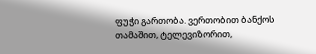ფუჭი გართობა. ვერთობით ბანქოს თამაშით, ტელევიზორით,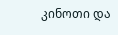კინოთი და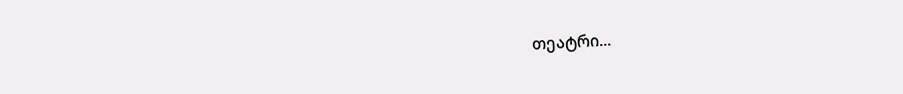თეატრი...